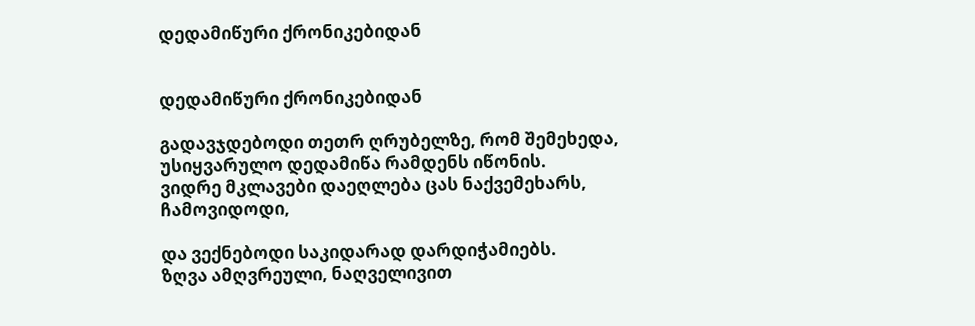დედამიწური ქრონიკებიდან


დედამიწური ქრონიკებიდან

გადავჯდებოდი თეთრ ღრუბელზე, რომ შემეხედა,
უსიყვარულო დედამიწა რამდენს იწონის.
ვიდრე მკლავები დაეღლება ცას ნაქვემეხარს,
ჩამოვიდოდი,

და ვექნებოდი საკიდარად დარდიჭამიებს.
ზღვა ამღვრეული, ნაღველივით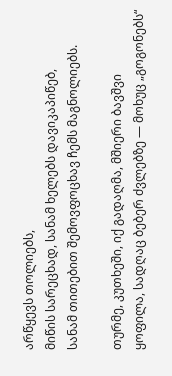არწყევს თოლიებს,
მიწის სარეცხად, სანამ ხელებს დავიკაპიწებ,
სანამ თითებით შემოვფოცხავ ჩემს მაგნოლიებს.

თურმე, კუთხეში, იქ გადაღმა, მშიერი ბავშვი
ყოფილა, სადღაც ბებერ ძვლებზე — მოხუც „გოგონებს“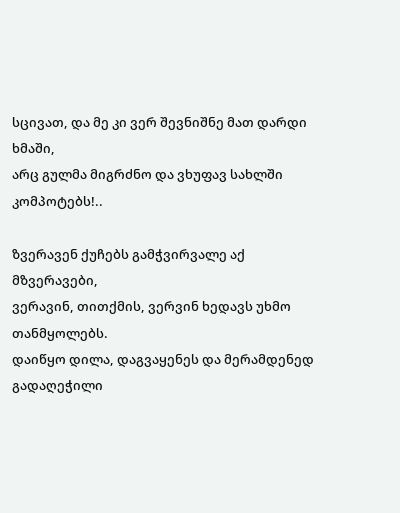სცივათ, და მე კი ვერ შევნიშნე მათ დარდი ხმაში,
არც გულმა მიგრძნო და ვხუფავ სახლში კომპოტებს!..

ზვერავენ ქუჩებს გამჭვირვალე აქ მზვერავები,
ვერავინ, თითქმის, ვერვინ ხედავს უხმო თანმყოლებს.
დაიწყო დილა, დაგვაყენეს და მერამდენედ
გადაღეჭილი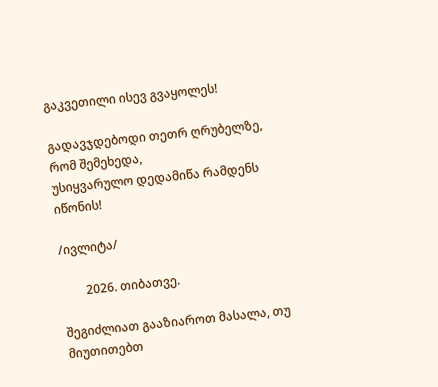გაკვეთილი ისევ გვაყოლეს!

გადავჯდებოდი თეთრ ღრუბელზე, რომ შემეხედა,
უსიყვარულო დედამიწა რამდენს იწონის!

/ივლიტა/

        2026. თიბათვე.

შეგიძლიათ გააზიაროთ მასალა, თუ მიუთითებთ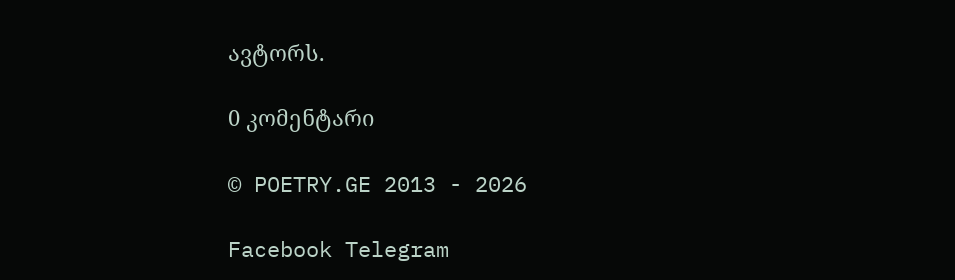ავტორს.

0 კომენტარი

© POETRY.GE 2013 - 2026

Facebook Telegram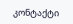კონტაქტი